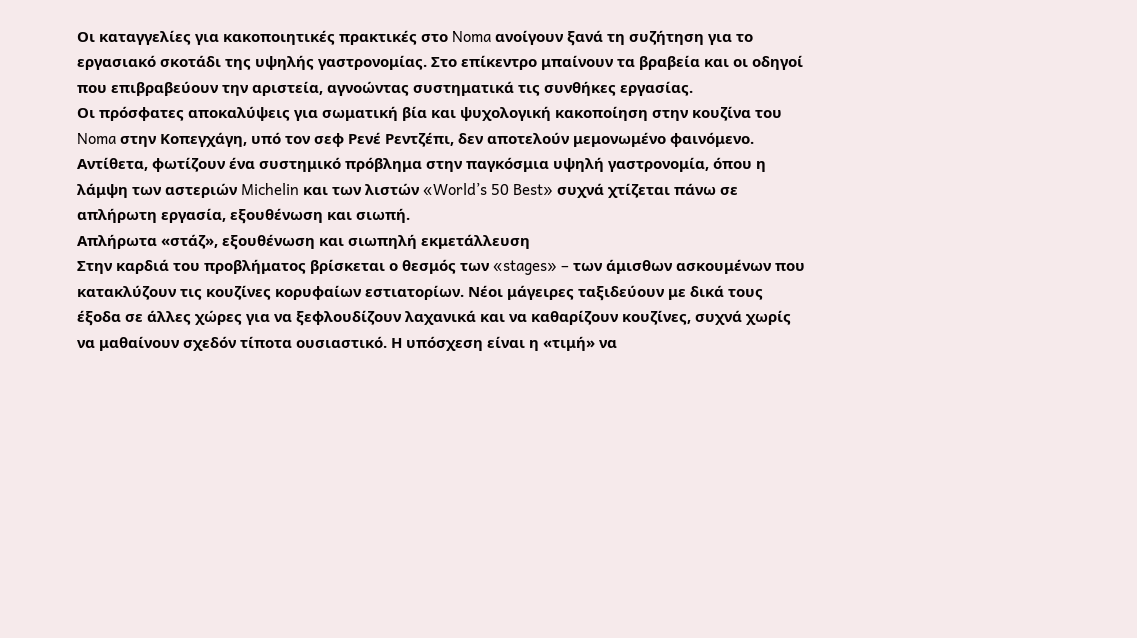Οι καταγγελίες για κακοποιητικές πρακτικές στο Noma ανοίγουν ξανά τη συζήτηση για το εργασιακό σκοτάδι της υψηλής γαστρονομίας. Στο επίκεντρο μπαίνουν τα βραβεία και οι οδηγοί που επιβραβεύουν την αριστεία, αγνοώντας συστηματικά τις συνθήκες εργασίας.
Οι πρόσφατες αποκαλύψεις για σωματική βία και ψυχολογική κακοποίηση στην κουζίνα του Noma στην Κοπεγχάγη, υπό τον σεφ Ρενέ Ρεντζέπι, δεν αποτελούν μεμονωμένο φαινόμενο. Αντίθετα, φωτίζουν ένα συστημικό πρόβλημα στην παγκόσμια υψηλή γαστρονομία, όπου η λάμψη των αστεριών Michelin και των λιστών «World’s 50 Best» συχνά χτίζεται πάνω σε απλήρωτη εργασία, εξουθένωση και σιωπή.
Απλήρωτα «στάζ», εξουθένωση και σιωπηλή εκμετάλλευση
Στην καρδιά του προβλήματος βρίσκεται ο θεσμός των «stages» – των άμισθων ασκουμένων που κατακλύζουν τις κουζίνες κορυφαίων εστιατορίων. Νέοι μάγειρες ταξιδεύουν με δικά τους έξοδα σε άλλες χώρες για να ξεφλουδίζουν λαχανικά και να καθαρίζουν κουζίνες, συχνά χωρίς να μαθαίνουν σχεδόν τίποτα ουσιαστικό. Η υπόσχεση είναι η «τιμή» να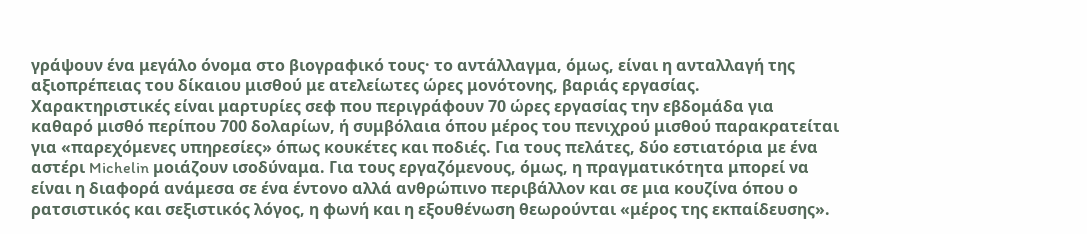γράψουν ένα μεγάλο όνομα στο βιογραφικό τους· το αντάλλαγμα, όμως, είναι η ανταλλαγή της αξιοπρέπειας του δίκαιου μισθού με ατελείωτες ώρες μονότονης, βαριάς εργασίας.
Χαρακτηριστικές είναι μαρτυρίες σεφ που περιγράφουν 70 ώρες εργασίας την εβδομάδα για καθαρό μισθό περίπου 700 δολαρίων, ή συμβόλαια όπου μέρος του πενιχρού μισθού παρακρατείται για «παρεχόμενες υπηρεσίες» όπως κουκέτες και ποδιές. Για τους πελάτες, δύο εστιατόρια με ένα αστέρι Michelin μοιάζουν ισοδύναμα. Για τους εργαζόμενους, όμως, η πραγματικότητα μπορεί να είναι η διαφορά ανάμεσα σε ένα έντονο αλλά ανθρώπινο περιβάλλον και σε μια κουζίνα όπου ο ρατσιστικός και σεξιστικός λόγος, η φωνή και η εξουθένωση θεωρούνται «μέρος της εκπαίδευσης».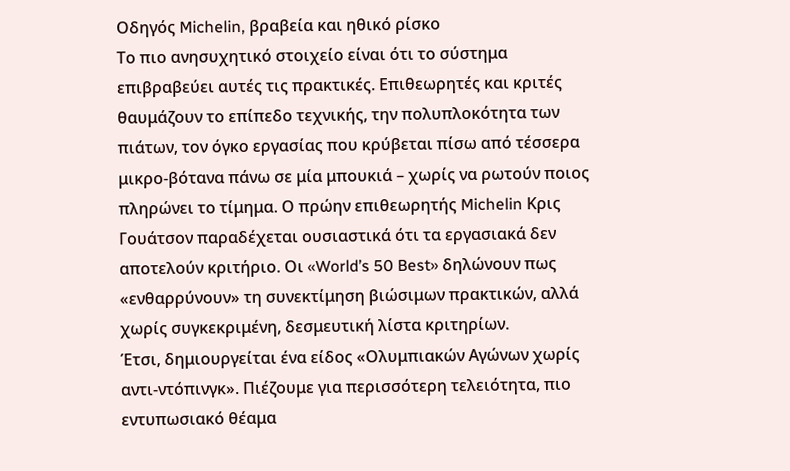Οδηγός Michelin, βραβεία και ηθικό ρίσκο
Το πιο ανησυχητικό στοιχείο είναι ότι το σύστημα επιβραβεύει αυτές τις πρακτικές. Επιθεωρητές και κριτές θαυμάζουν το επίπεδο τεχνικής, την πολυπλοκότητα των πιάτων, τον όγκο εργασίας που κρύβεται πίσω από τέσσερα μικρο-βότανα πάνω σε μία μπουκιά – χωρίς να ρωτούν ποιος πληρώνει το τίμημα. Ο πρώην επιθεωρητής Michelin Κρις Γουάτσον παραδέχεται ουσιαστικά ότι τα εργασιακά δεν αποτελούν κριτήριο. Οι «World’s 50 Best» δηλώνουν πως «ενθαρρύνουν» τη συνεκτίμηση βιώσιμων πρακτικών, αλλά χωρίς συγκεκριμένη, δεσμευτική λίστα κριτηρίων.
Έτσι, δημιουργείται ένα είδος «Ολυμπιακών Αγώνων χωρίς αντι-ντόπινγκ». Πιέζουμε για περισσότερη τελειότητα, πιο εντυπωσιακό θέαμα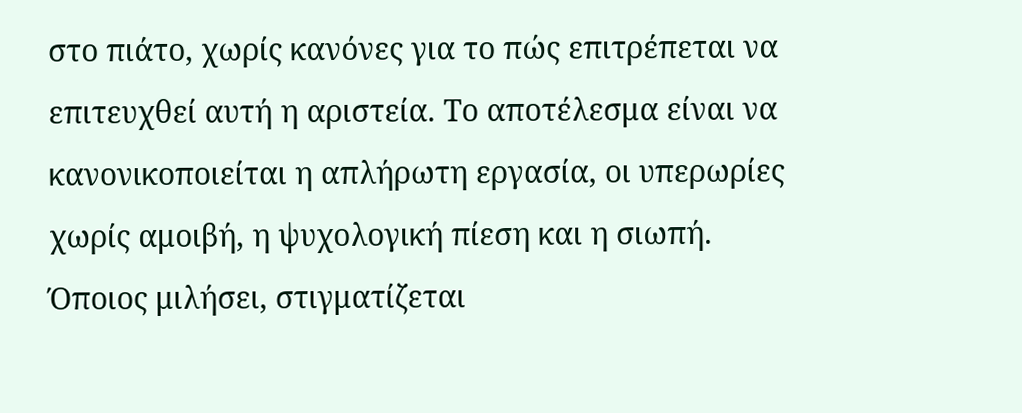στο πιάτο, χωρίς κανόνες για το πώς επιτρέπεται να επιτευχθεί αυτή η αριστεία. Το αποτέλεσμα είναι να κανονικοποιείται η απλήρωτη εργασία, οι υπερωρίες χωρίς αμοιβή, η ψυχολογική πίεση και η σιωπή. Όποιος μιλήσει, στιγματίζεται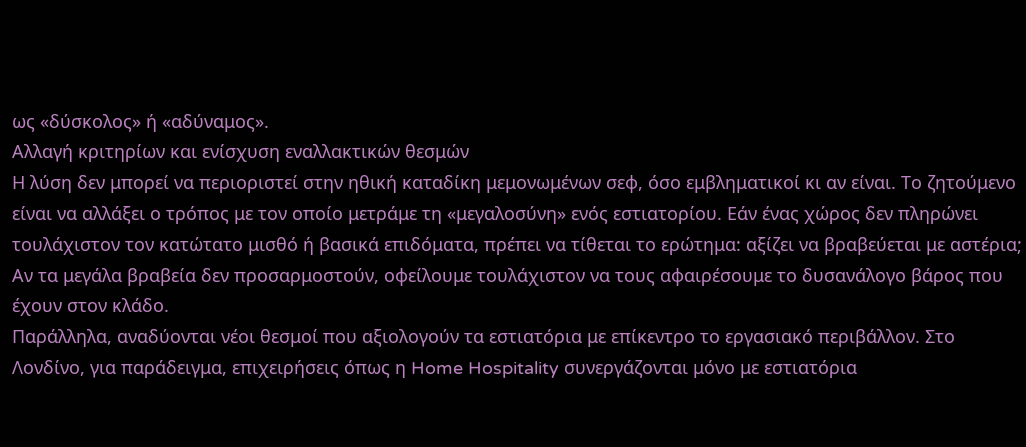ως «δύσκολος» ή «αδύναμος».
Αλλαγή κριτηρίων και ενίσχυση εναλλακτικών θεσμών
Η λύση δεν μπορεί να περιοριστεί στην ηθική καταδίκη μεμονωμένων σεφ, όσο εμβληματικοί κι αν είναι. Το ζητούμενο είναι να αλλάξει ο τρόπος με τον οποίο μετράμε τη «μεγαλοσύνη» ενός εστιατορίου. Εάν ένας χώρος δεν πληρώνει τουλάχιστον τον κατώτατο μισθό ή βασικά επιδόματα, πρέπει να τίθεται το ερώτημα: αξίζει να βραβεύεται με αστέρια; Αν τα μεγάλα βραβεία δεν προσαρμοστούν, οφείλουμε τουλάχιστον να τους αφαιρέσουμε το δυσανάλογο βάρος που έχουν στον κλάδο.
Παράλληλα, αναδύονται νέοι θεσμοί που αξιολογούν τα εστιατόρια με επίκεντρο το εργασιακό περιβάλλον. Στο Λονδίνο, για παράδειγμα, επιχειρήσεις όπως η Home Hospitality συνεργάζονται μόνο με εστιατόρια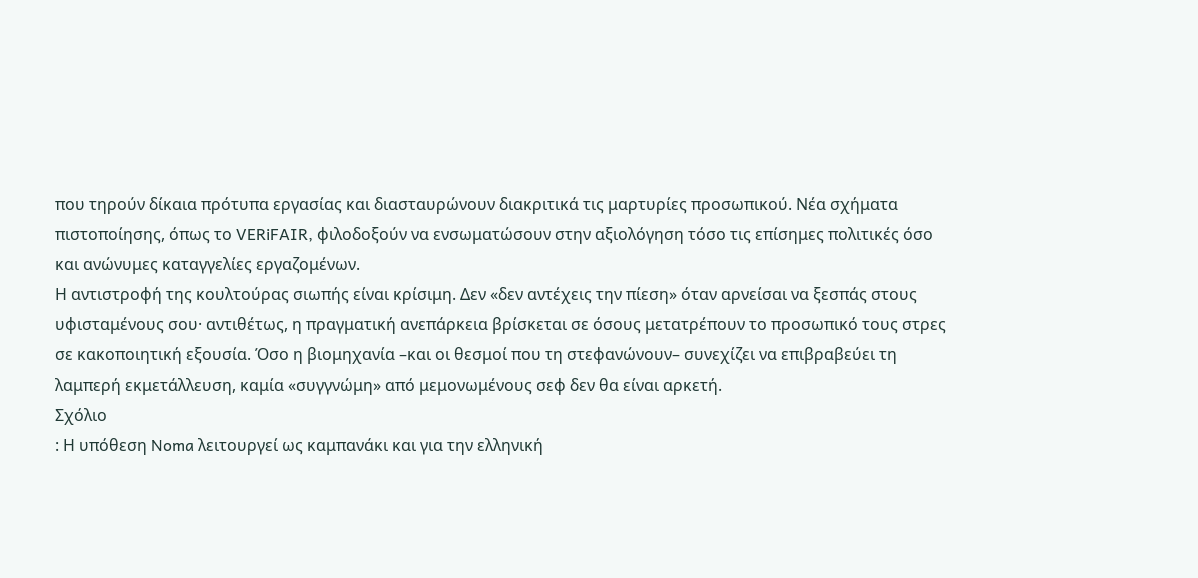που τηρούν δίκαια πρότυπα εργασίας και διασταυρώνουν διακριτικά τις μαρτυρίες προσωπικού. Νέα σχήματα πιστοποίησης, όπως το VERiFAIR, φιλοδοξούν να ενσωματώσουν στην αξιολόγηση τόσο τις επίσημες πολιτικές όσο και ανώνυμες καταγγελίες εργαζομένων.
Η αντιστροφή της κουλτούρας σιωπής είναι κρίσιμη. Δεν «δεν αντέχεις την πίεση» όταν αρνείσαι να ξεσπάς στους υφισταμένους σου· αντιθέτως, η πραγματική ανεπάρκεια βρίσκεται σε όσους μετατρέπουν το προσωπικό τους στρες σε κακοποιητική εξουσία. Όσο η βιομηχανία –και οι θεσμοί που τη στεφανώνουν– συνεχίζει να επιβραβεύει τη λαμπερή εκμετάλλευση, καμία «συγγνώμη» από μεμονωμένους σεφ δεν θα είναι αρκετή.
Σχόλιο
: Η υπόθεση Noma λειτουργεί ως καμπανάκι και για την ελληνική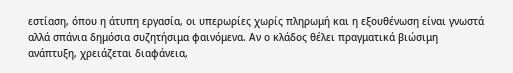εστίαση, όπου η άτυπη εργασία, οι υπερωρίες χωρίς πληρωμή και η εξουθένωση είναι γνωστά αλλά σπάνια δημόσια συζητήσιμα φαινόμενα. Αν ο κλάδος θέλει πραγματικά βιώσιμη ανάπτυξη, χρειάζεται διαφάνεια,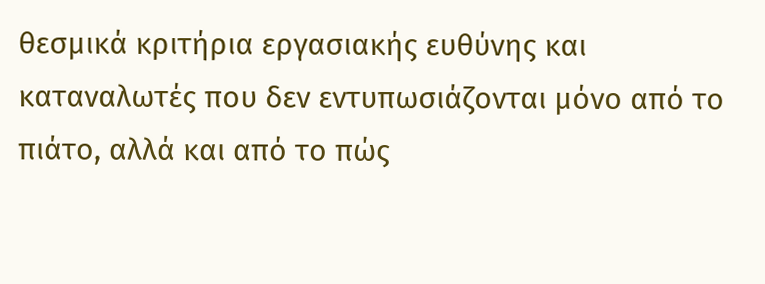θεσμικά κριτήρια εργασιακής ευθύνης και καταναλωτές που δεν εντυπωσιάζονται μόνο από το πιάτο, αλλά και από το πώς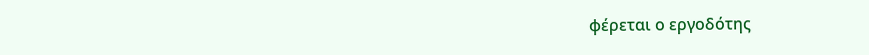φέρεται ο εργοδότης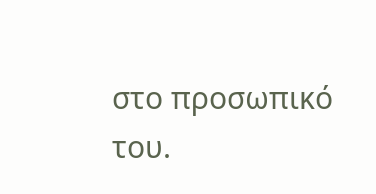στο προσωπικό του.